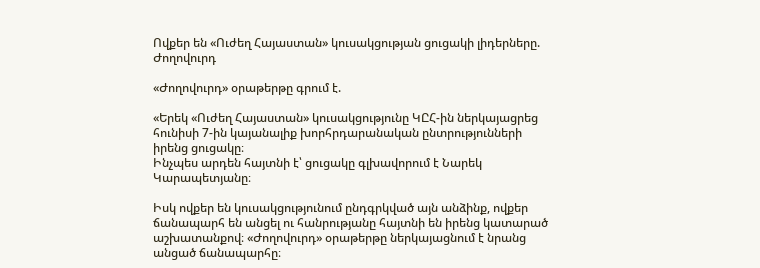Ովքեր են «Ուժեղ Հայաստան» կուսակցության ցուցակի լիդերները. Ժողովուրդ

«Ժողովուրդ» օրաթերթը գրում է.

«Երեկ «Ուժեղ Հայաստան» կուսակցությունը ԿԸՀ-ին ներկայացրեց հունիսի 7-ին կայանալիք խորհրդարանական ընտրությունների իրենց ցուցակը։
Ինչպես արդեն հայտնի է՝ ցուցակը գլխավորում է Նարեկ Կարապետյանը։

Իսկ ովքեր են կուսակցությունում ընդգրկված այն անձինք, ովքեր ճանապարհ են անցել ու հանրությանը հայտնի են իրենց կատարած աշխատանքով։ «Ժողովուրդ» օրաթերթը ներկայացնում է նրանց անցած ճանապարհը։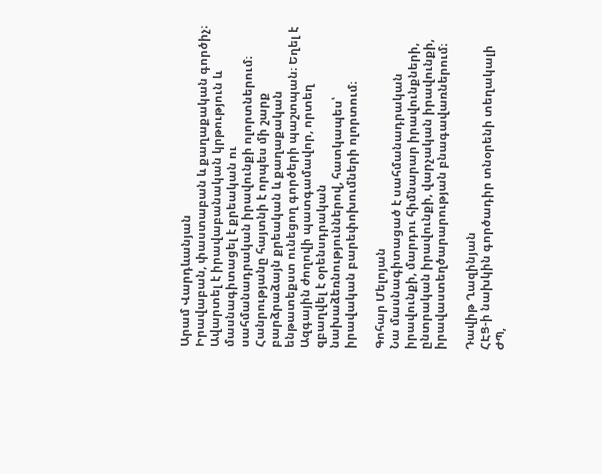Արամ Վարդևանյան
Իրավաբան, փաստաբան և քաղաքական գործիչ։ Ավարտել է իրավաբանական կրթություն և մասնագիտացել է քրեական ու սահմանադրական իրավունքի ոլորտներում։ Հանրությանը հայտնի է որպես մի շարք բարձրաձայն քրեական և քաղաքական ենթատեքստ ունեցող գործերի պաշտպան։ Եղել է Ազգային ժողովի պատգամավոր, որտեղ զբաղվել է օրենսդրական նախաձեռնություններով, հատկապես՝ իրավական բարեփոխումների ոլորտում։

Գոհար Մելոյան
Նա մասնագիտացած է սահմանադրական իրավունքի, մարդու հիմնարար իրավունքների, ընտրական իրավունքի, վարչական իրավունքի, իրավաստեղծարարության բնագավառներում։

Դավիթ Ղազինյան
ՀԷՑ-ի նախկին գործադիր տնօրենի տեղակալի ԺՊ,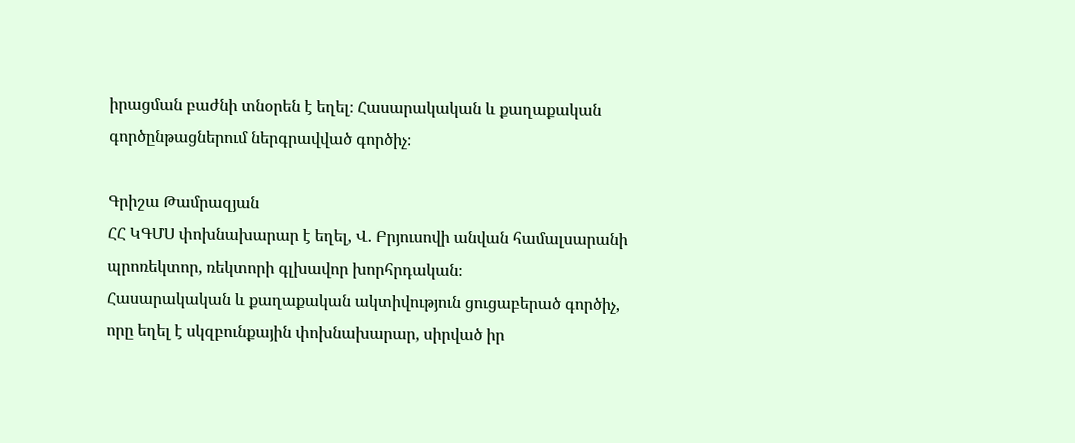իրացման բաժնի տնօրեն է եղել։ Հասարակական և քաղաքական գործընթացներում ներգրավված գործիչ։

Գրիշա Թամրազյան
ՀՀ ԿԳՄՍ փոխնախարար է եղել, Վ. Բրյուսովի անվան համալսարանի պրոռեկտոր, ռեկտորի գլխավոր խորհրդական։
Հասարակական և քաղաքական ակտիվություն ցուցաբերած գործիչ, որը եղել է սկզբունքային փոխնախարար, սիրված իր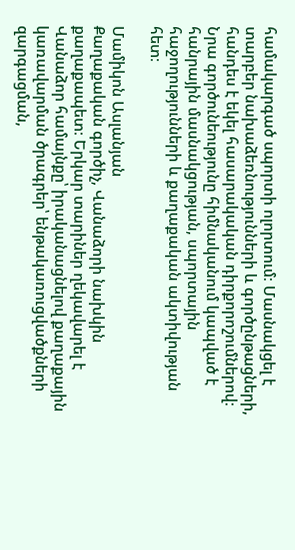համակարգած սպորտի ոլորտում։ Մասնակցել է տարբեր նախաձեռնությունների և գործընթացների, հանդես է եկել հասարակական դիրքորոշումներով։ Նրա գործունեությունը հիմնականում կապված է հանրային մասնակցության, սպորտային հաջողությունների և քաղաքական ակտիվության հետ։

Մամիկոն Ասլանյան
Քաղաքական գործիչ, Վանաձորի նախկին քաղաքապետ։ Երկար տարիներ ղեկավարել է Վանաձոր համայնքը՝ իրականացնելով քաղաքային կառավարման ծրագրեր՝ ենթակառուցվածքների զարգացման,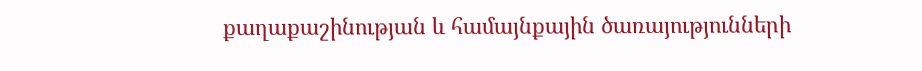քաղաքաշինության և համայնքային ծառայությունների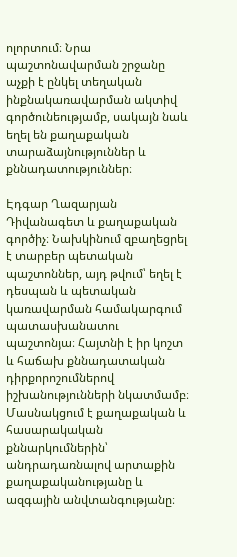ոլորտում։ Նրա պաշտոնավարման շրջանը աչքի է ընկել տեղական ինքնակառավարման ակտիվ գործունեությամբ, սակայն նաև եղել են քաղաքական տարաձայնություններ և քննադատություններ։

Էդգար Ղազարյան
Դիվանագետ և քաղաքական գործիչ։ Նախկինում զբաղեցրել է տարբեր պետական պաշտոններ, այդ թվում՝ եղել է դեսպան և պետական կառավարման համակարգում պատասխանատու պաշտոնյա։ Հայտնի է իր կոշտ և հաճախ քննադատական դիրքորոշումներով իշխանությունների նկատմամբ։ Մասնակցում է քաղաքական և հասարակական քննարկումներին՝ անդրադառնալով արտաքին քաղաքականությանը և ազգային անվտանգությանը։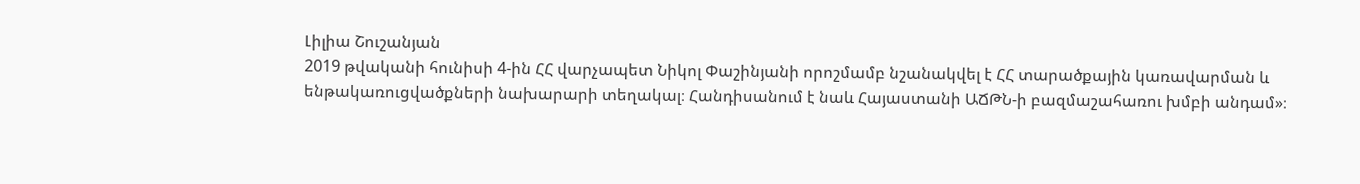Լիլիա Շուշանյան
2019 թվականի հունիսի 4-ին ՀՀ վարչապետ Նիկոլ Փաշինյանի որոշմամբ նշանակվել է ՀՀ տարածքային կառավարման և ենթակառուցվածքների նախարարի տեղակալ։ Հանդիսանում է նաև Հայաստանի ԱՃԹՆ-ի բազմաշահառու խմբի անդամ»։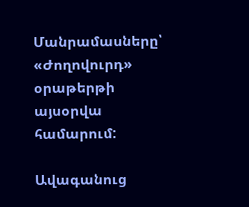Մանրամասները՝ «Ժողովուրդ» օրաթերթի այսօրվա համարում:

Ավագանուց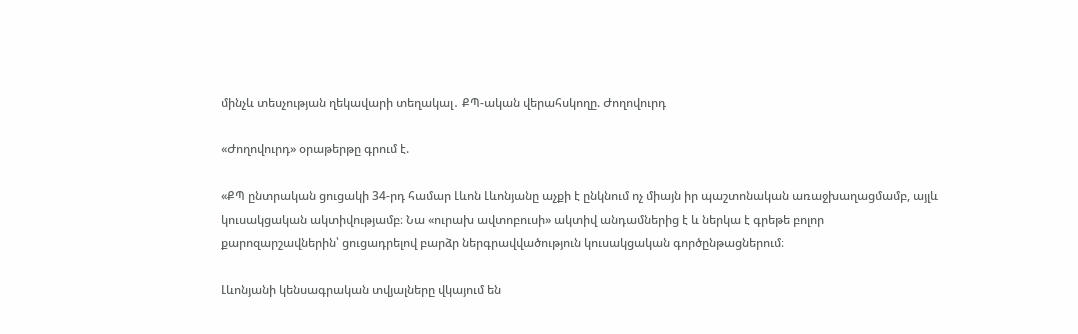մինչև տեսչության ղեկավարի տեղակալ․ ՔՊ-ական վերահսկողը. Ժողովուրդ

«Ժողովուրդ» օրաթերթը գրում է.

«ՔՊ ընտրական ցուցակի 34-րդ համար Լևոն Լևոնյանը աչքի է ընկնում ոչ միայն իր պաշտոնական առաջխաղացմամբ, այլև կուսակցական ակտիվությամբ։ Նա «ուրախ ավտոբուսի» ակտիվ անդամներից է և ներկա է գրեթե բոլոր քարոզարշավներին՝ ցուցադրելով բարձր ներգրավվածություն կուսակցական գործընթացներում։

Լևոնյանի կենսագրական տվյալները վկայում են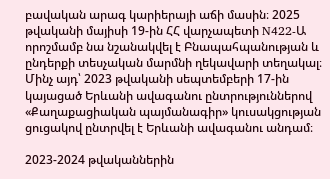բավական արագ կարիերայի աճի մասին։ 2025 թվականի մայիսի 19-ին ՀՀ վարչապետի N422-Ա որոշմամբ նա նշանակվել է Բնապահպանության և ընդերքի տեսչական մարմնի ղեկավարի տեղակալ։ Մինչ այդ՝ 2023 թվականի սեպտեմբերի 17-ին կայացած Երևանի ավագանու ընտրություններով «Քաղաքացիական պայմանագիր» կուսակցության ցուցակով ընտրվել է Երևանի ավագանու անդամ։

2023-2024 թվականներին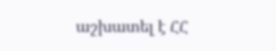աշխատել է ՀՀ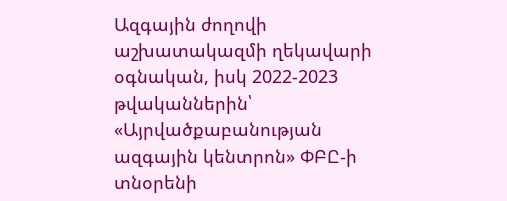Ազգային ժողովի աշխատակազմի ղեկավարի օգնական, իսկ 2022-2023 թվականներին՝ «Այրվածքաբանության ազգային կենտրոն» ՓԲԸ-ի տնօրենի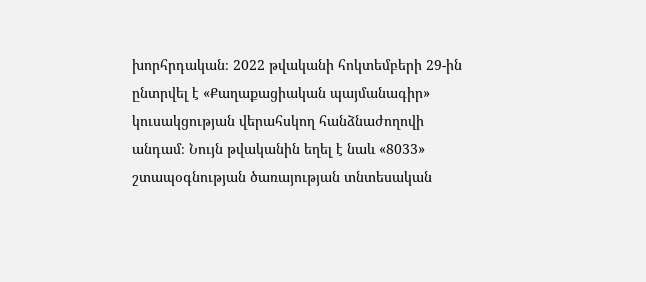խորհրդական։ 2022 թվականի հոկտեմբերի 29-ին ընտրվել է «Քաղաքացիական պայմանագիր» կուսակցության վերահսկող հանձնաժողովի անդամ։ Նույն թվականին եղել է նաև «8033» շտապօգնության ծառայության տնտեսական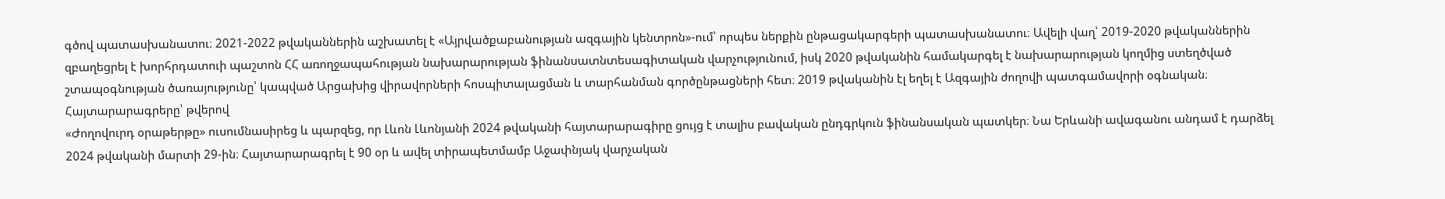գծով պատասխանատու։ 2021-2022 թվականներին աշխատել է «Այրվածքաբանության ազգային կենտրոն»-ում՝ որպես ներքին ընթացակարգերի պատասխանատու։ Ավելի վաղ՝ 2019-2020 թվականներին զբաղեցրել է խորհրդատուի պաշտոն ՀՀ առողջապահության նախարարության ֆինանսատնտեսագիտական վարչությունում, իսկ 2020 թվականին համակարգել է նախարարության կողմից ստեղծված շտապօգնության ծառայությունը՝ կապված Արցախից վիրավորների հոսպիտալացման և տարհանման գործընթացների հետ։ 2019 թվականին էլ եղել է Ազգային ժողովի պատգամավորի օգնական։
Հայտարարագրերը՝ թվերով
«Ժողովուրդ օրաթերթը» ուսումնասիրեց և պարզեց, որ Լևոն Լևոնյանի 2024 թվականի հայտարարագիրը ցույց է տալիս բավական ընդգրկուն ֆինանսական պատկեր։ Նա Երևանի ավագանու անդամ է դարձել 2024 թվականի մարտի 29-ին։ Հայտարարագրել է 90 օր և ավել տիրապետմամբ Աջափնյակ վարչական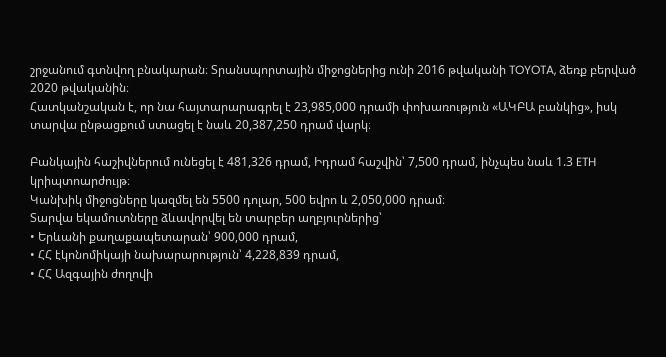շրջանում գտնվող բնակարան։ Տրանսպորտային միջոցներից ունի 2016 թվականի TOYOTA, ձեռք բերված 2020 թվականին։
Հատկանշական է, որ նա հայտարարագրել է 23,985,000 դրամի փոխառություն «ԱԿԲԱ բանկից», իսկ տարվա ընթացքում ստացել է նաև 20,387,250 դրամ վարկ։

Բանկային հաշիվներում ունեցել է 481,326 դրամ, Իդրամ հաշվին՝ 7,500 դրամ, ինչպես նաև 1.3 ETH կրիպտոարժույթ։
Կանխիկ միջոցները կազմել են 5500 դոլար, 500 եվրո և 2,050,000 դրամ։
Տարվա եկամուտները ձևավորվել են տարբեր աղբյուրներից՝
• Երևանի քաղաքապետարան՝ 900,000 դրամ,
• ՀՀ էկոնոմիկայի նախարարություն՝ 4,228,839 դրամ,
• ՀՀ Ազգային ժողովի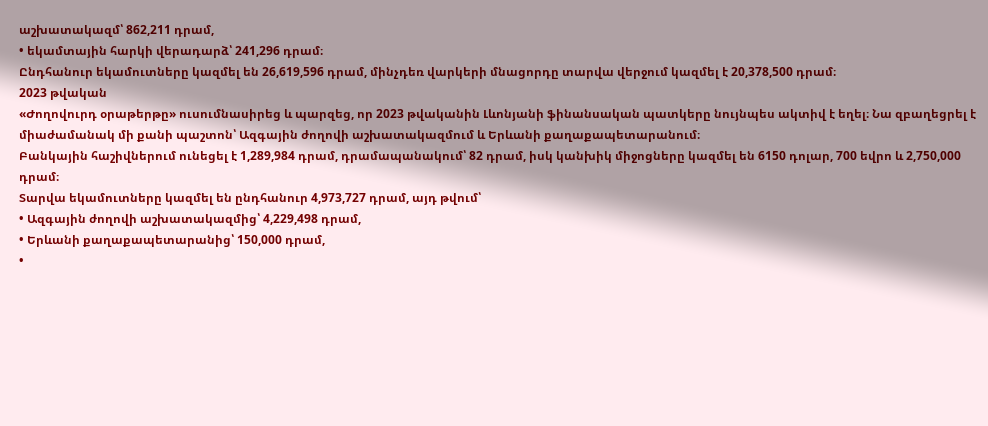աշխատակազմ՝ 862,211 դրամ,
• եկամտային հարկի վերադարձ՝ 241,296 դրամ։
Ընդհանուր եկամուտները կազմել են 26,619,596 դրամ, մինչդեռ վարկերի մնացորդը տարվա վերջում կազմել է 20,378,500 դրամ։
2023 թվական
«Ժողովուրդ օրաթերթը» ուսումնասիրեց և պարզեց, որ 2023 թվականին Լևոնյանի ֆինանսական պատկերը նույնպես ակտիվ է եղել։ Նա զբաղեցրել է միաժամանակ մի քանի պաշտոն՝ Ազգային ժողովի աշխատակազմում և Երևանի քաղաքապետարանում։
Բանկային հաշիվներում ունեցել է 1,289,984 դրամ, դրամապանակում՝ 82 դրամ, իսկ կանխիկ միջոցները կազմել են 6150 դոլար, 700 եվրո և 2,750,000 դրամ։
Տարվա եկամուտները կազմել են ընդհանուր 4,973,727 դրամ, այդ թվում՝
• Ազգային ժողովի աշխատակազմից՝ 4,229,498 դրամ,
• Երևանի քաղաքապետարանից՝ 150,000 դրամ,
•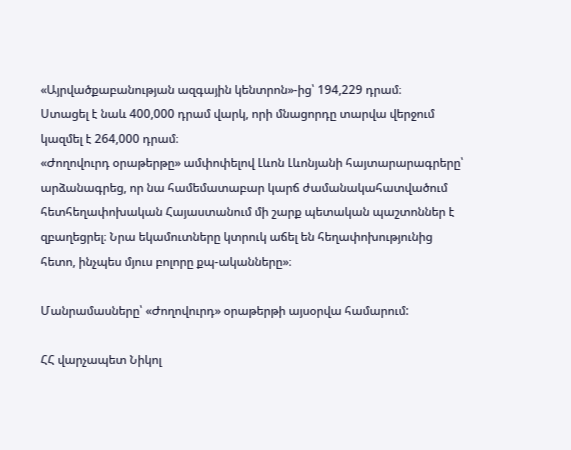«Այրվածքաբանության ազգային կենտրոն»-ից՝ 194,229 դրամ։
Ստացել է նաև 400,000 դրամ վարկ, որի մնացորդը տարվա վերջում կազմել է 264,000 դրամ։
«Ժողովուրդ օրաթերթը» ամփոփելով Լևոն Լևոնյանի հայտարարագրերը՝ արձանագրեց, որ նա համեմատաբար կարճ ժամանակահատվածում հետհեղափոխական Հայաստանում մի շարք պետական պաշտոններ է զբաղեցրել։ Նրա եկամուտները կտրուկ աճել են հեղափոխությունից հետո, ինչպես մյուս բոլորը քպ-ականները»։

Մանրամասները՝ «Ժողովուրդ» օրաթերթի այսօրվա համարում:

ՀՀ վարչապետ Նիկոլ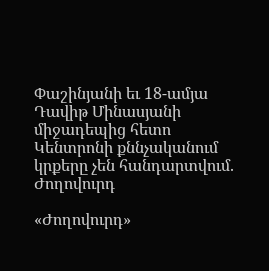Փաշինյանի եւ 18-ամյա Դավիթ Մինասյանի միջադեպից հետո Կենտրոնի քննչականում կրքերը չեն հանդարտվում. Ժողովուրդ

«Ժողովուրդ»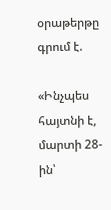օրաթերթը գրում է.

«Ինչպես հայտնի է, մարտի 28-ին՝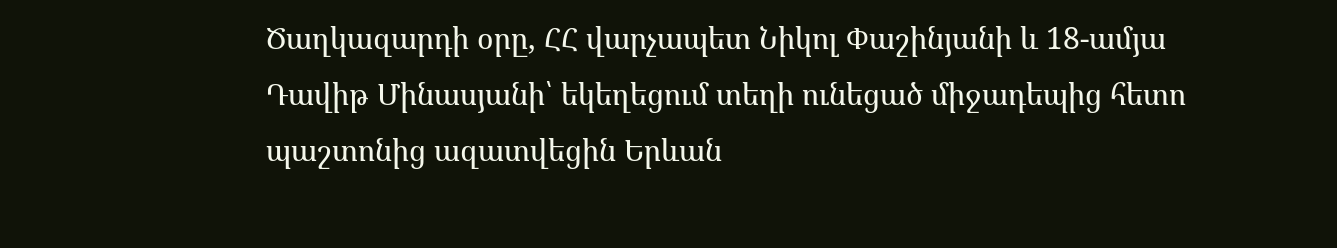Ծաղկազարդի օրը, ՀՀ վարչապետ Նիկոլ Փաշինյանի և 18-ամյա Դավիթ Մինասյանի՝ եկեղեցում տեղի ունեցած միջադեպից հետո պաշտոնից ազատվեցին Երևան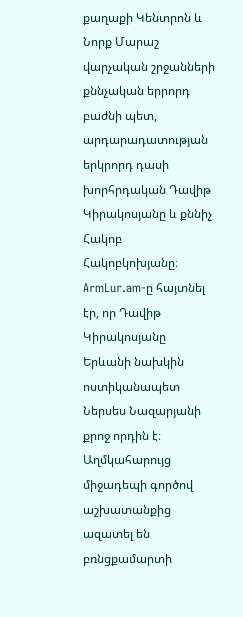քաղաքի Կենտրոն և Նորք Մարաշ վարչական շրջանների քննչական երրորդ բաժնի պետ, արդարադատության երկրորդ դասի խորհրդական Դավիթ Կիրակոսյանը և քննիչ Հակոբ Հակոբկոխյանը։
ArmLur.am-ը հայտնել էր, որ Դավիթ Կիրակոսյանը Երևանի նախկին ոստիկանապետ Ներսես Նազարյանի քրոջ որդին է։ Աղմկահարույց միջադեպի գործով աշխատանքից ազատել են բռնցքամարտի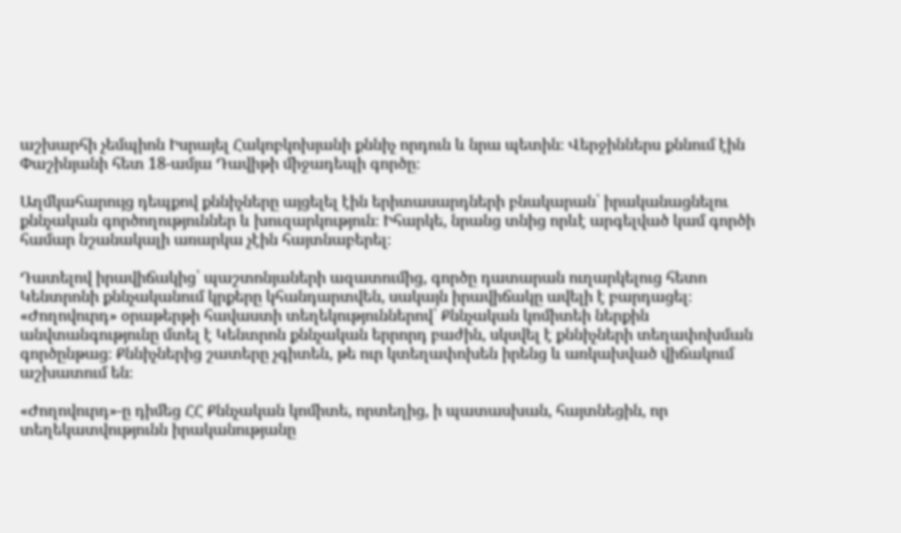աշխարհի չեմպիոն Իսրայել Հակոբկոխյանի քննիչ որդուն և նրա պետին։ Վերջիններս քննում էին Փաշինյանի հետ 18-ամյա Դավիթի միջադեպի գործը։

Աղմկահարույց դեպքով քննիչները այցելել էին երիտասարդների բնակարան՝ իրականացնելու քննչական գործողություններ և խուզարկություն։ Իհարկե, նրանց տնից որևէ արգելված կամ գործի համար նշանակալի առարկա չէին հայտնաբերել։

Դատելով իրավիճակից՝ պաշտոնյաների ազատումից, գործը դատարան ուղարկելուց հետո Կենտրոնի քննչականում կրքերը կհանդարտվեն, սակայն իրավիճակը ավելի է բարդացել։ «Ժողովուրդ» օրաթերթի հավաստի տեղեկություններով՝ Քննչական կոմիտեի ներքին անվտանգությունը մտել է Կենտրոն քննչական երրորդ բաժին, սկսվել է քննիչների տեղափոխման գործընթաց։ Քննիչներից շատերը չգիտեն, թե ուր կտեղափոխեն իրենց և առկախված վիճակում աշխատում են։

«Ժողովուրդ»-ը դիմեց ՀՀ Քննչական կոմիտե, որտեղից, ի պատասխան, հայտնեցին, որ տեղեկատվությունն իրականությանը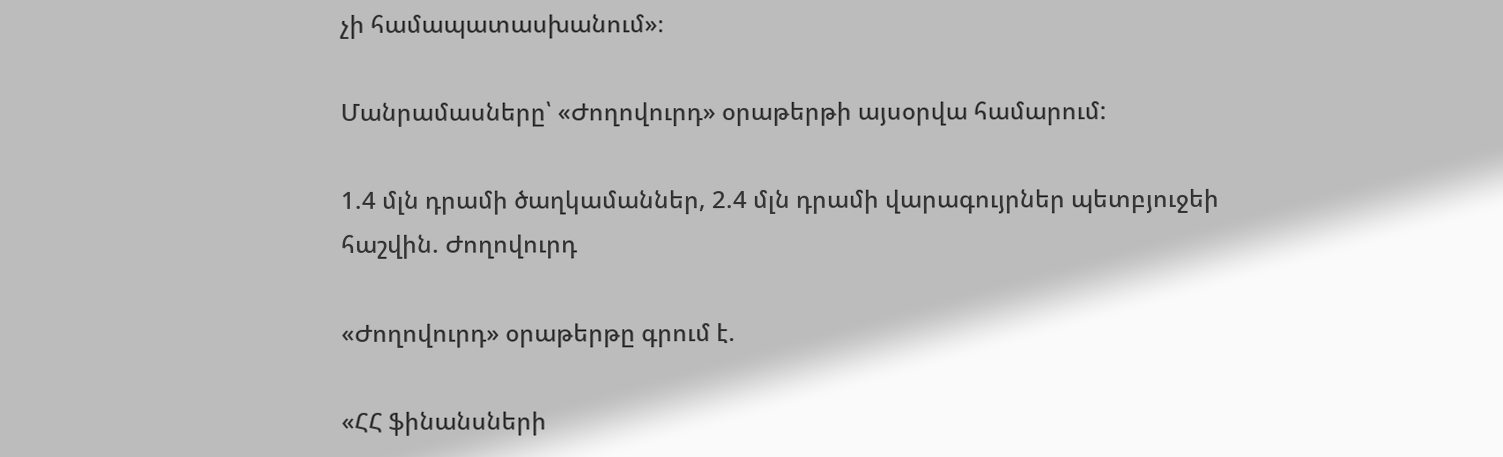չի համապատասխանում»։

Մանրամասները՝ «Ժողովուրդ» օրաթերթի այսօրվա համարում:

1.4 մլն դրամի ծաղկամաններ, 2.4 մլն դրամի վարագույրներ պետբյուջեի հաշվին. Ժողովուրդ

«Ժողովուրդ» օրաթերթը գրում է.

«ՀՀ ֆինանսների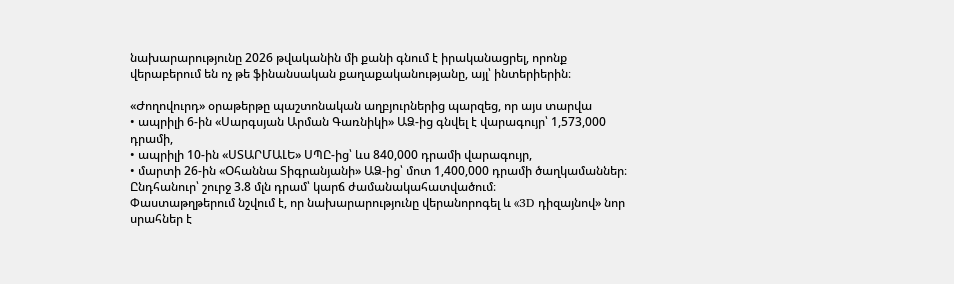նախարարությունը 2026 թվականին մի քանի գնում է իրականացրել, որոնք վերաբերում են ոչ թե ֆինանսական քաղաքականությանը, այլ՝ ինտերիերին։

«Ժողովուրդ» օրաթերթը պաշտոնական աղբյուրներից պարզեց, որ այս տարվա
• ապրիլի 6-ին «Սարգսյան Արման Գառնիկի» ԱՁ-ից գնվել է վարագույր՝ 1,573,000 դրամի,
• ապրիլի 10-ին «ՍՏԱՐՄԱԼԵ» ՍՊԸ-ից՝ ևս 840,000 դրամի վարագույր,
• մարտի 26-ին «Օհաննա Տիգրանյանի» ԱՁ-ից՝ մոտ 1,400,000 դրամի ծաղկամաններ։
Ընդհանուր՝ շուրջ 3.8 մլն դրամ՝ կարճ ժամանակահատվածում։
Փաստաթղթերում նշվում է, որ նախարարությունը վերանորոգել և «3D դիզայնով» նոր սրահներ է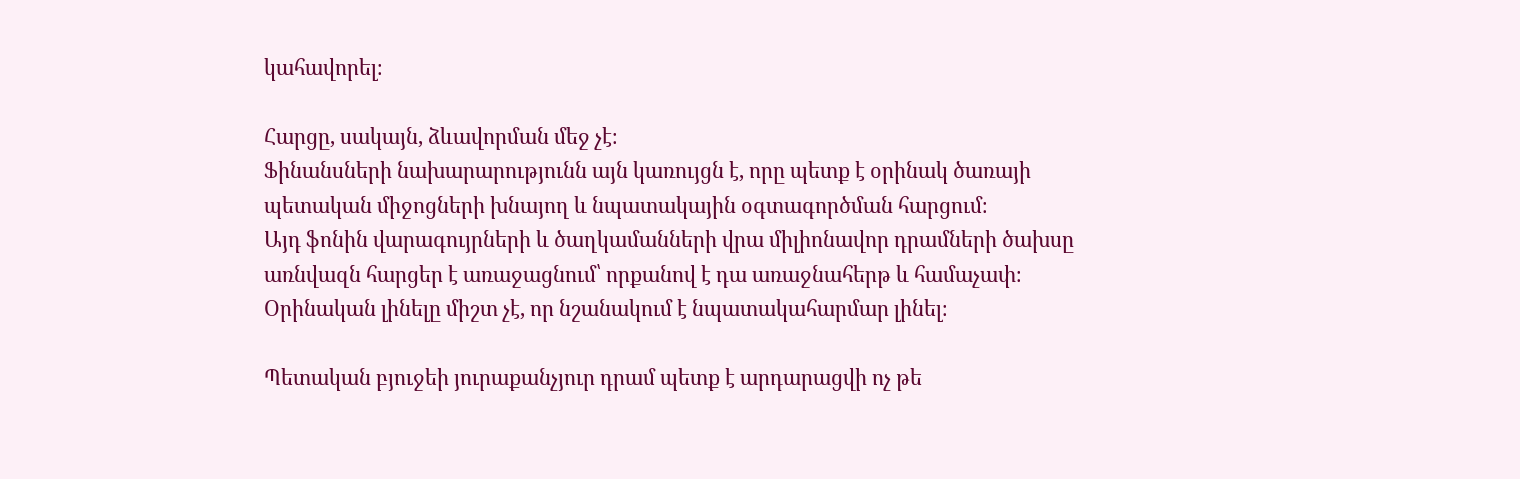կահավորել։

Հարցը, սակայն, ձևավորման մեջ չէ։
Ֆինանսների նախարարությունն այն կառույցն է, որը պետք է օրինակ ծառայի պետական միջոցների խնայող և նպատակային օգտագործման հարցում։
Այդ ֆոնին վարագույրների և ծաղկամանների վրա միլիոնավոր դրամների ծախսը առնվազն հարցեր է առաջացնում՝ որքանով է դա առաջնահերթ և համաչափ։
Օրինական լինելը միշտ չէ, որ նշանակում է նպատակահարմար լինել։

Պետական բյուջեի յուրաքանչյուր դրամ պետք է արդարացվի ոչ թե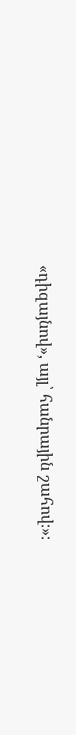«դիզայնով», այլ՝ հանրային շահով։»։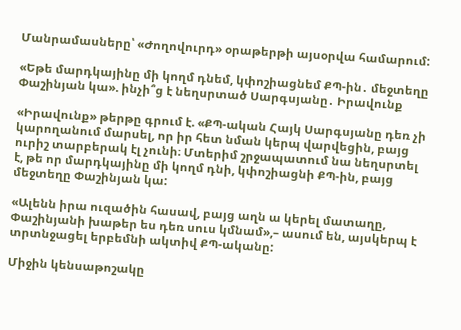Մանրամասները՝ «Ժողովուրդ» օրաթերթի այսօրվա համարում:

«Եթե մարդկայինը մի կողմ դնեմ, կփոշիացնեմ ՔՊ-ին․ մեջտեղը Փաշինյան կա». ինչի՞ց է նեղսրտած Սարգսյանը․ Իրավունք

«Իրավունք» թերթը գրում է. «ՔՊ-ական Հայկ Սարգսյանը դեռ չի կարողանում մարսել, որ իր հետ նման կերպ վարվեցին, բայց ուրիշ տարբերակ էլ չունի։ Մտերիմ շրջապատում նա նեղսրտել է, թե որ մարդկայինը մի կողմ դնի, կփոշիացնի ՔՊ-ին, բայց մեջտեղը Փաշինյան կա:

«Ալենն իրա ուզածին հասավ, բայց աղն ա կերել մատաղը, Փաշինյանի խաթեր ես դեռ սուս կմնամ»,– ասում են, այսկերպ է տրտնջացել երբեմնի ակտիվ ՔՊ-ականը:

Միջին կենսաթոշակը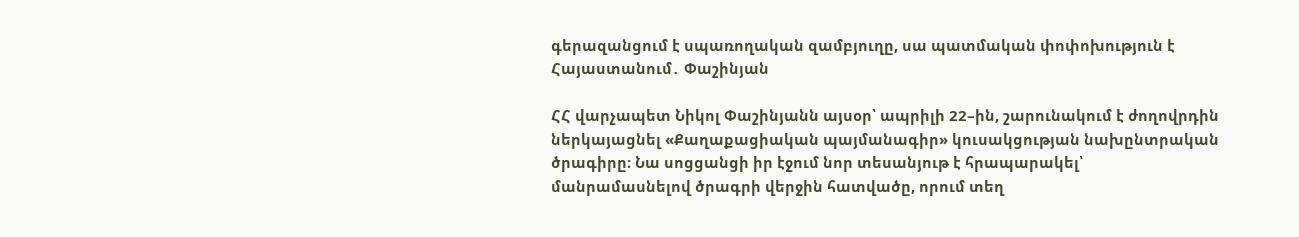գերազանցում է սպառողական զամբյուղը, սա պատմական փոփոխություն է Հայաստանում․ Փաշինյան

ՀՀ վարչապետ Նիկոլ Փաշինյանն այսօր՝ ապրիլի 22–ին, շարունակում է ժողովրդին ներկայացնել «Քաղաքացիական պայմանագիր» կուսակցության նախընտրական ծրագիրը։ Նա սոցցանցի իր էջում նոր տեսանյութ է հրապարակել՝ մանրամասնելով ծրագրի վերջին հատվածը, որում տեղ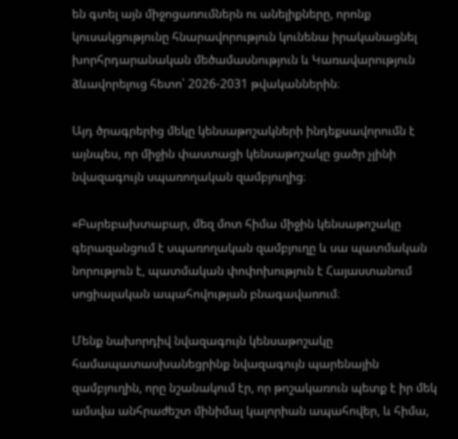են գտել այն միջոցառումներն ու անելիքները, որոնք կուսակցությունը հնարավորություն կունենա իրականացնել խորհրդարանական մեծամասնություն և Կառավարություն ձևավորելուց հետո՝ 2026-2031 թվականներին։

Այդ ծրագրերից մեկը կենսաթոշակների ինդեքսավորումն է այնպես, որ միջին փաստացի կենսաթոշակը ցածր չլինի նվազագույն սպառողական զամբյուղից։

«Բարեբախտաբար, մեզ մոտ հիմա միջին կենսաթոշակը գերազանցում է սպառողական զամբյուղը և սա պատմական նորություն է, պատմական փոփոխություն է Հայաստանում սոցիալական ապահովության բնագավառում։

Մենք նախորդիվ նվազագույն կենսաթոշակը համապատասխանեցրինք նվազագույն պարենային զամբյուղին, որը նշանակում էր, որ թոշակառուն պետք է իր մեկ ամսվա անհրաժեշտ մինիմալ կալորիան ապահովեր, և հիմա,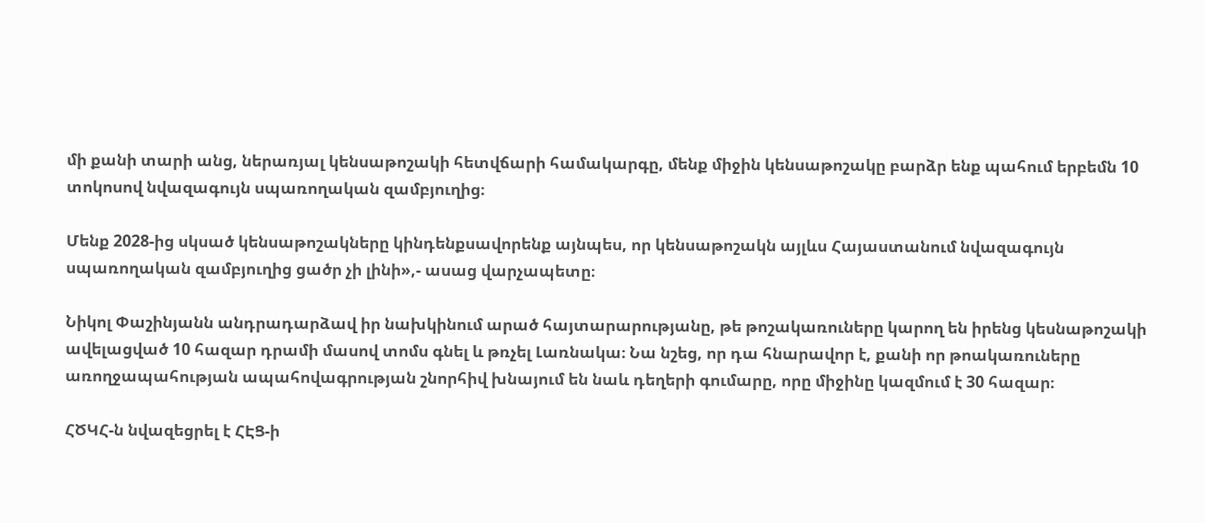մի քանի տարի անց, ներառյալ կենսաթոշակի հետվճարի համակարգը, մենք միջին կենսաթոշակը բարձր ենք պահում երբեմն 10 տոկոսով նվազագույն սպառողական զամբյուղից։

Մենք 2028-ից սկսած կենսաթոշակները կինդենքսավորենք այնպես, որ կենսաթոշակն այլևս Հայաստանում նվազագույն սպառողական զամբյուղից ցածր չի լինի»,- ասաց վարչապետը։

Նիկոլ Փաշինյանն անդրադարձավ իր նախկինում արած հայտարարությանը, թե թոշակառուները կարող են իրենց կեսնաթոշակի ավելացված 10 հազար դրամի մասով տոմս գնել և թռչել Լառնակա։ Նա նշեց, որ դա հնարավոր է, քանի որ թոակառուները առողջապահության ապահովագրության շնորհիվ խնայում են նաև դեղերի գումարը, որը միջինը կազմում է 30 հազար։

ՀԾԿՀ-ն նվազեցրել է ՀԷՑ-ի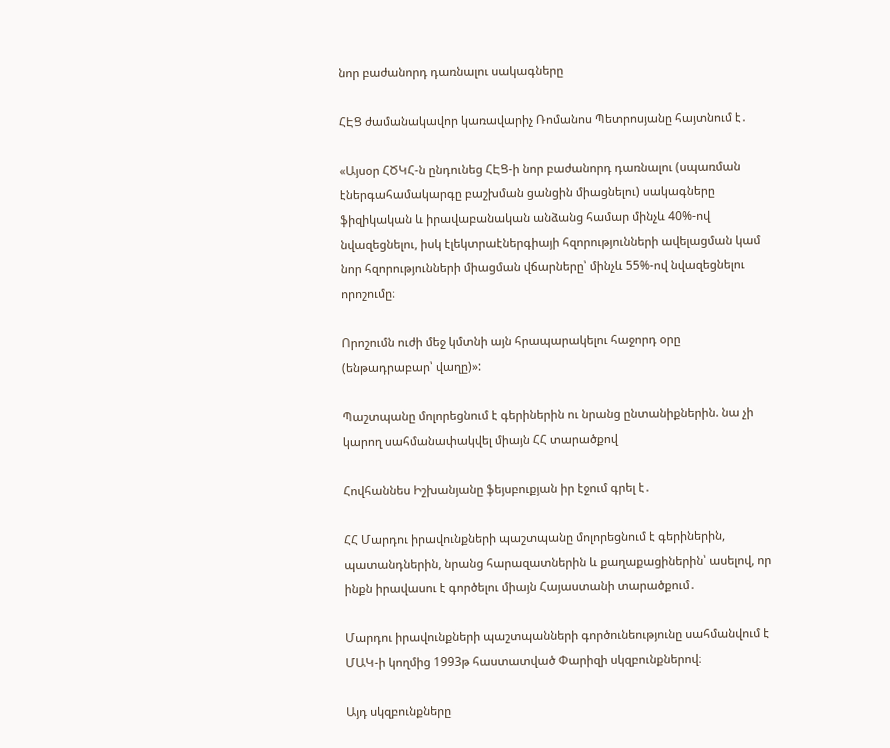նոր բաժանորդ դառնալու սակագները

ՀԷՑ ժամանակավոր կառավարիչ Ռոմանոս Պետրոսյանը հայտնում է․

«Այսօր ՀԾԿՀ-ն ընդունեց ՀԷՑ-ի նոր բաժանորդ դառնալու (սպառման էներգահամակարգը բաշխման ցանցին միացնելու) սակագները ֆիզիկական և իրավաբանական անձանց համար մինչև 40%-ով նվազեցնելու, իսկ էլեկտրաէներգիայի հզորությունների ավելացման կամ նոր հզորությունների միացման վճարները՝ մինչև 55%-ով նվազեցնելու որոշումը։

Որոշումն ուժի մեջ կմտնի այն հրապարակելու հաջորդ օրը (ենթադրաբար՝ վաղը)»:

Պաշտպանը մոլորեցնում է գերիներին ու նրանց ընտանիքներին. նա չի կարող սահմանափակվել միայն ՀՀ տարածքով

Հովհաննես Իշխանյանը ֆեյսբուքյան իր էջում գրել է․

ՀՀ Մարդու իրավունքների պաշտպանը մոլորեցնում է գերիներին, պատանդներին, նրանց հարազատներին և քաղաքացիներին՝ ասելով, որ ինքն իրավասու է գործելու միայն Հայաստանի տարածքում․

Մարդու իրավունքների պաշտպանների գործունեությունը սահմանվում է ՄԱԿ-ի կողմից 1993թ հաստատված Փարիզի սկզբունքներով։

Այդ սկզբունքները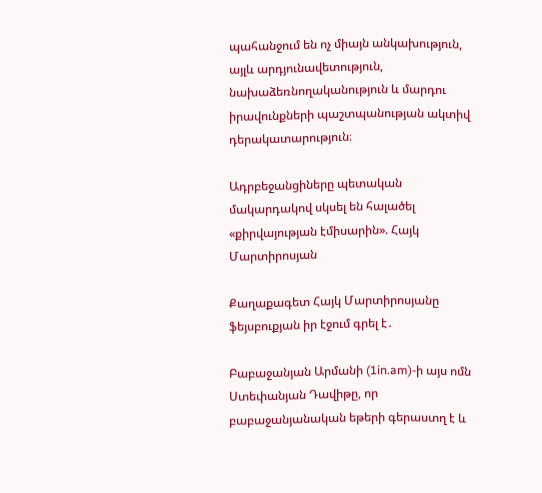պահանջում են ոչ միայն անկախություն, այլև արդյունավետություն, նախաձեռնողականություն և մարդու իրավունքների պաշտպանության ակտիվ դերակատարություն։

Ադրբեջանցիները պետական մակարդակով սկսել են հալածել «քիրվայության էմիսարին». Հայկ Մարտիրոսյան

Քաղաքագետ Հայկ Մարտիրոսյանը ֆեյսբուքյան իր էջում գրել է․

Բաբաջանյան Արմանի (1in.am)-ի այս ոմն Ստեփանյան Դավիթը, որ բաբաջանյանական եթերի գերաստղ է և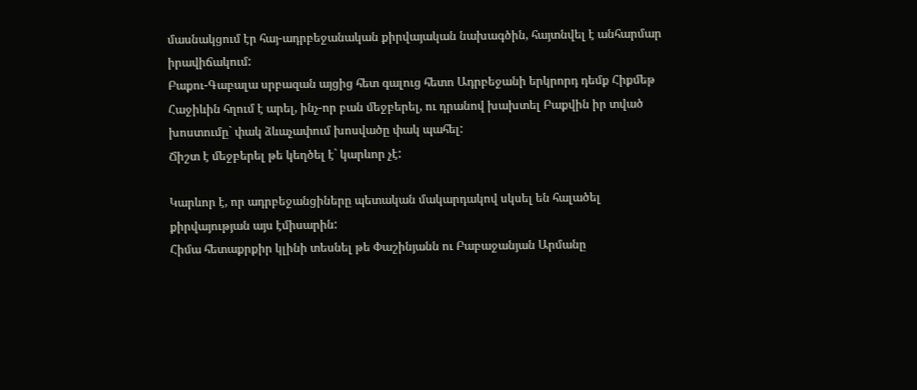մասնակցում էր հայ-ադրբեջանական քիրվայական նախագծին, հայտնվել է անհարմար իրավիճակում:
Բաքու-Գաբալա սրբազան այցից հետ գալուց հետո Ադրբեջանի երկրորդ դեմք Հիքմեթ Հաջիևին հղում է արել, ինչ-որ բան մեջբերել, ու դրանով խախտել Բաքվին իր տված խոստումը` փակ ձևաչափում խոսվածը փակ պահել:
Ճիշտ է մեջբերել թե կեղծել է` կարևոր չէ:

Կարևոր է, որ ադրբեջանցիները պետական մակարդակով սկսել են հալածել քիրվայության այս էմիսարին:
Հիմա հետաքրքիր կլինի տեսնել թե Փաշինյանն ու Բաբաջանյան Արմանը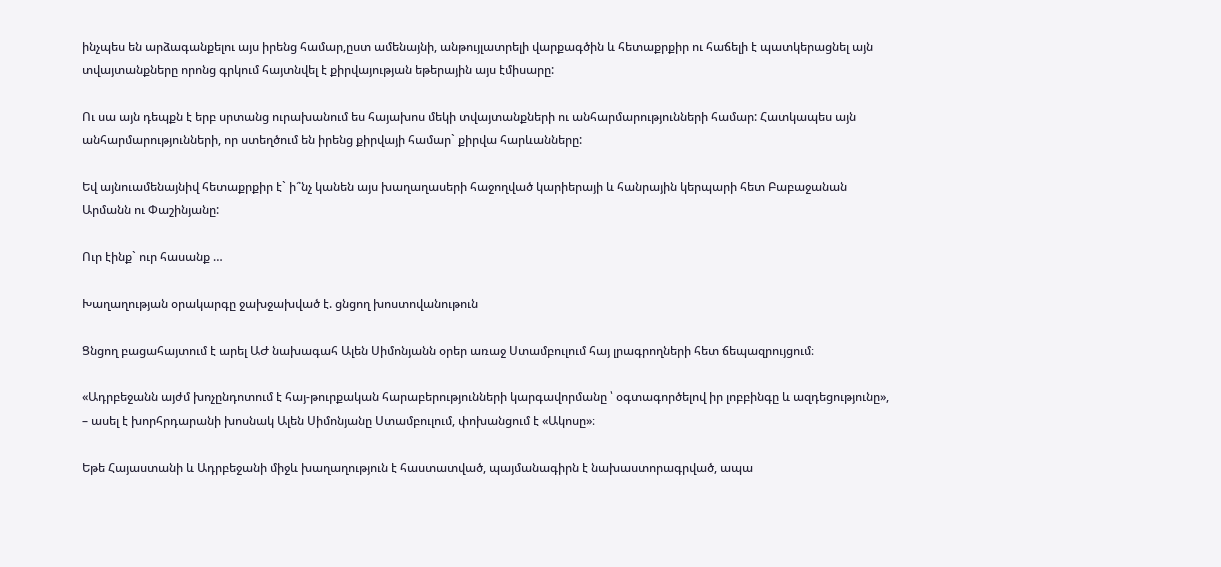ինչպես են արձագանքելու այս իրենց համար,ըստ ամենայնի, անթույլատրելի վարքագծին և հետաքրքիր ու հաճելի է պատկերացնել այն տվայտանքները որոնց գրկում հայտնվել է քիրվայության եթերային այս էմիսարը:

Ու սա այն դեպքն է երբ սրտանց ուրախանում ես հայախոս մեկի տվայտանքների ու անհարմարությունների համար: Հատկապես այն անհարմարությունների, որ ստեղծում են իրենց քիրվայի համար` քիրվա հարևանները:

Եվ այնուամենայնիվ հետաքրքիր է` ի՞նչ կանեն այս խաղաղասերի հաջողված կարիերայի և հանրային կերպարի հետ Բաբաջանան Արմանն ու Փաշինյանը:

Ուր էինք` ուր հասանք …

Խաղաղության օրակարգը ջախջախված է. ցնցող խոստովանութուն

Ցնցող բացահայտում է արել ԱԺ նախագահ Ալեն Սիմոնյանն օրեր առաջ Ստամբուլում հայ լրագրողների հետ ճեպազրույցում։

«Ադրբեջանն այժմ խոչընդոտում է հայ-թուրքական հարաբերությունների կարգավորմանը ՝ օգտագործելով իր լոբբինգը և ազդեցությունը», – ասել է խորհրդարանի խոսնակ Ալեն Սիմոնյանը Ստամբուլում, փոխանցում է «Ակոսը»։

Եթե Հայաստանի և Ադրբեջանի միջև խաղաղություն է հաստատված, պայմանագիրն է նախաստորագրված, ապա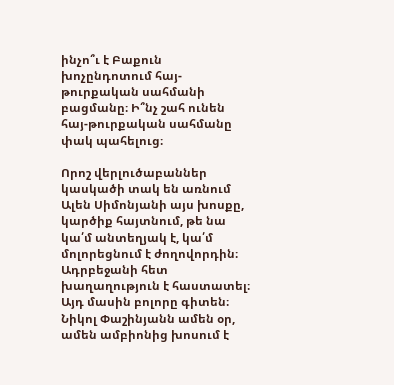ինչո՞ւ է Բաքուն խոչընդոտում հայ-թուրքական սահմանի բացմանը։ Ի՞նչ շահ ունեն հայ-թուրքական սահմանը փակ պահելուց։

Որոշ վերլուծաբաններ կասկածի տակ են առնում Ալեն Սիմոնյանի այս խոսքը, կարծիք հայտնում, թե նա կա՛մ անտեղյակ է, կա՛մ մոլորեցնում է ժողովորդին։ Ադրբեջանի հետ խաղաղություն է հաստատել։ Այդ մասին բոլորը գիտեն։ Նիկոլ Փաշինյանն ամեն օր, ամեն ամբիոնից խոսում է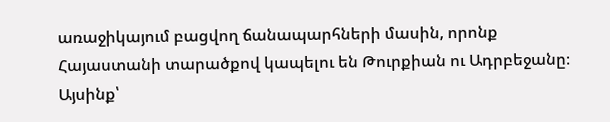առաջիկայում բացվող ճանապարհների մասին, որոնք Հայաստանի տարածքով կապելու են Թուրքիան ու Ադրբեջանը։ Այսինք՝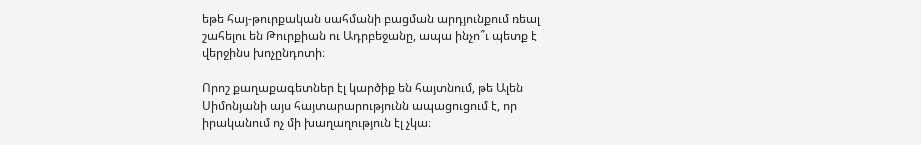եթե հայ-թուրքական սահմանի բացման արդյունքում ռեալ շահելու են Թուրքիան ու Ադրբեջանը, ապա ինչո՞ւ պետք է վերջինս խոչընդոտի։

Որոշ քաղաքագետներ էլ կարծիք են հայտնում, թե Ալեն Սիմոնյանի այս հայտարարությունն ապացուցում է, որ իրականում ոչ մի խաղաղություն էլ չկա։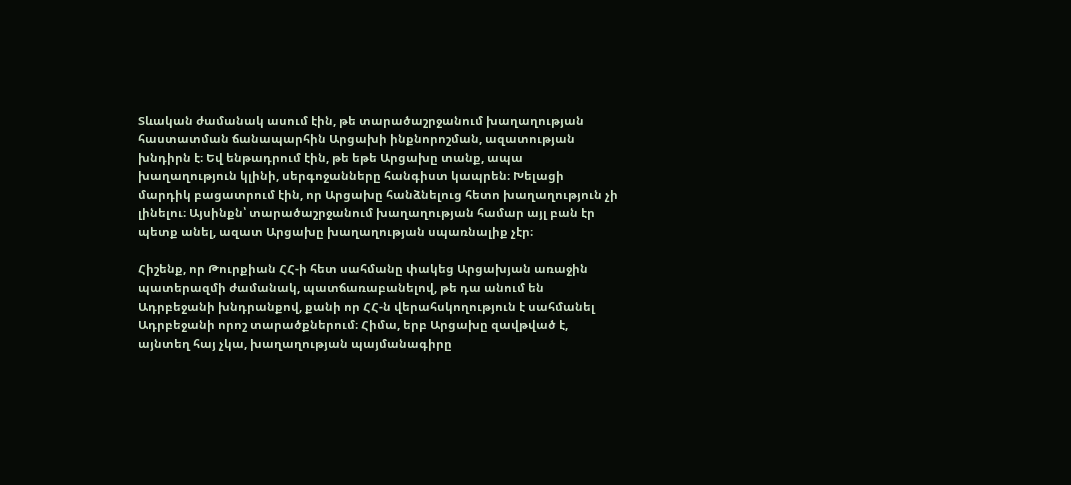Տևական ժամանակ ասում էին, թե տարածաշրջանում խաղաղության հաստատման ճանապարհին Արցախի ինքնորոշման, ազատության խնդիրն է։ Եվ ենթադրում էին, թե եթե Արցախը տանք, ապա խաղաղություն կլինի, սերգոջանները հանգիստ կապրեն։ Խելացի մարդիկ բացատրում էին, որ Արցախը հանձնելուց հետո խաղաղություն չի լինելու։ Այսինքն՝ տարածաշրջանում խաղաղության համար այլ բան էր պետք անել, ազատ Արցախը խաղաղության սպառնալիք չէր։

Հիշենք, որ Թուրքիան ՀՀ-ի հետ սահմանը փակեց Արցախյան առաջին պատերազմի ժամանակ, պատճառաբանելով, թե դա անում են Ադրբեջանի խնդրանքով, քանի որ ՀՀ-ն վերահսկողություն է սահմանել Ադրբեջանի որոշ տարածքներում։ Հիմա, երբ Արցախը զավթված է, այնտեղ հայ չկա, խաղաղության պայմանագիրը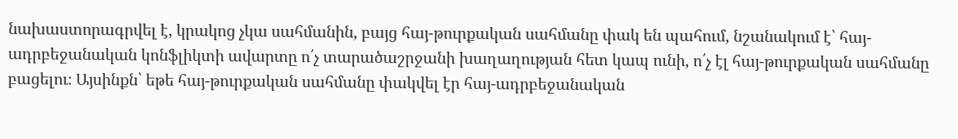նախաստորագրվել է, կրակոց չկա սահմանին, բայց հայ-թուրքական սահմանը փակ են պահում, նշանակում է՝ հայ-ադրբեջանական կոնֆլիկտի ավարտը ո՛չ տարածաշրջանի խաղաղության հետ կապ ունի, ո՛չ էլ հայ-թուրքական սահմանը բացելու։ Այսինքն՝ եթե հայ-թուրքական սահմանը փակվել էր հայ-ադրբեջանական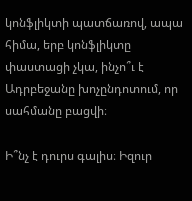կոնֆլիկտի պատճառով, ապա հիմա, երբ կոնֆլիկտը փաստացի չկա, ինչո՞ւ է Ադրբեջանը խոչընդոտում, որ սահմանը բացվի։

Ի՞նչ է դուրս գալիս։ Իզուր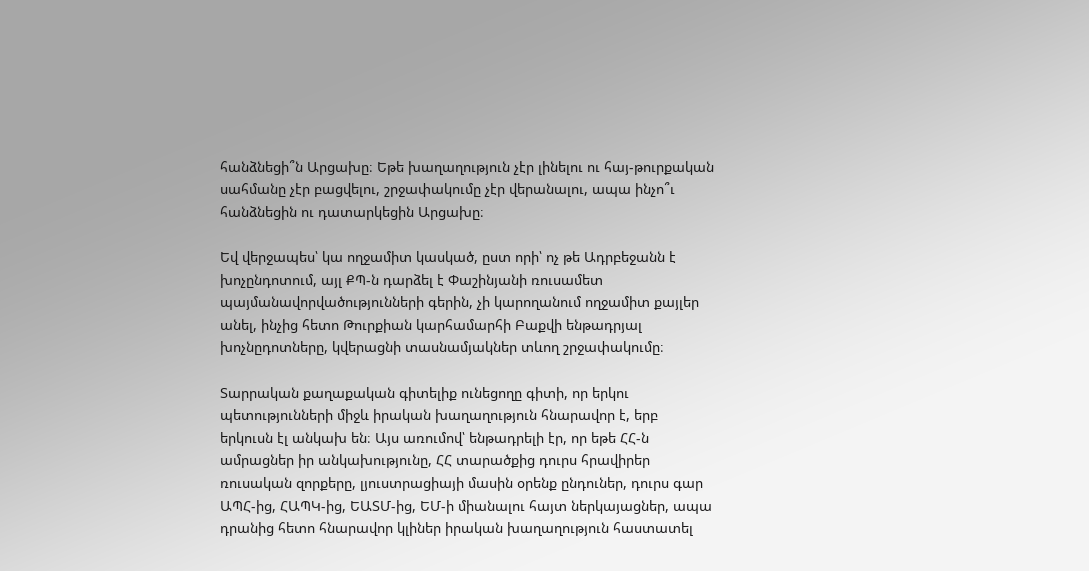հանձնեցի՞ն Արցախը։ Եթե խաղաղություն չէր լինելու ու հայ-թուրքական սահմանը չէր բացվելու, շրջափակումը չէր վերանալու, ապա ինչո՞ւ հանձնեցին ու դատարկեցին Արցախը։

Եվ վերջապես՝ կա ողջամիտ կասկած, ըստ որի՝ ոչ թե Ադրբեջանն է խոչընդոտում, այլ ՔՊ-ն դարձել է Փաշինյանի ռուսամետ պայմանավորվածությունների գերին, չի կարողանում ողջամիտ քայլեր անել, ինչից հետո Թուրքիան կարհամարհի Բաքվի ենթադրյալ խոչնըդոտները, կվերացնի տասնամյակներ տևող շրջափակումը։

Տարրական քաղաքական գիտելիք ունեցողը գիտի, որ երկու պետությունների միջև իրական խաղաղություն հնարավոր է, երբ երկուսն էլ անկախ են։ Այս առումով՝ ենթադրելի էր, որ եթե ՀՀ-ն ամրացներ իր անկախությունը, ՀՀ տարածքից դուրս հրավիրեր ռուսական զորքերը, լյուստրացիայի մասին օրենք ընդուներ, դուրս գար ԱՊՀ-ից, ՀԱՊԿ-ից, ԵԱՏՄ-ից, ԵՄ-ի միանալու հայտ ներկայացներ, ապա դրանից հետո հնարավոր կլիներ իրական խաղաղություն հաստատել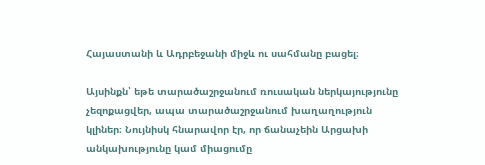Հայաստանի և Ադրբեջանի միջև ու սահմանը բացել։

Այսինքն՝ եթե տարածաշրջանում ռուսական ներկայությունը չեզոքացվեր, ապա տարածաշրջանում խաղաղություն կլիներ։ Նույնիսկ հնարավոր էր, որ ճանաչեին Արցախի անկախությունը կամ միացումը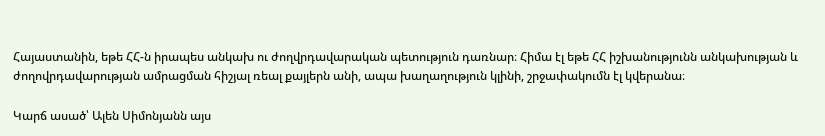Հայաստանին, եթե ՀՀ-ն իրապես անկախ ու ժողվրդավարական պետություն դառնար։ Հիմա էլ եթե ՀՀ իշխանությունն անկախության և ժողովրդավարության ամրացման հիշյալ ռեալ քայլերն անի, ապա խաղաղություն կլինի, շրջափակումն էլ կվերանա։

Կարճ ասած՝ Ալեն Սիմոնյանն այս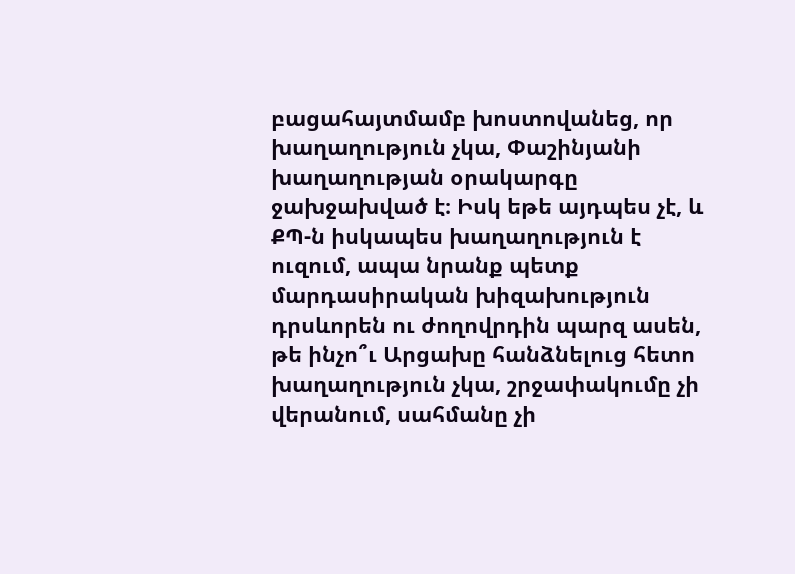բացահայտմամբ խոստովանեց, որ խաղաղություն չկա, Փաշինյանի խաղաղության օրակարգը ջախջախված է։ Իսկ եթե այդպես չէ, և ՔՊ-ն իսկապես խաղաղություն է ուզում, ապա նրանք պետք մարդասիրական խիզախություն դրսևորեն ու ժողովրդին պարզ ասեն, թե ինչո՞ւ Արցախը հանձնելուց հետո խաղաղություն չկա, շրջափակումը չի վերանում, սահմանը չի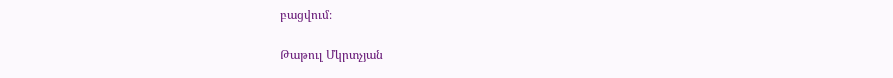բացվում։

Թաթուլ Մկրտչյան